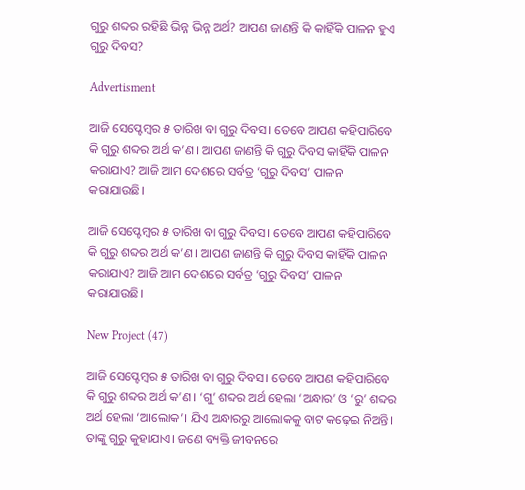ଗୁରୁ ଶବ୍ଦର ରହିଛି ଭିନ୍ନ ଭିନ୍ନ ଅର୍ଥ? ଆପଣ ଜାଣନ୍ତି କି କାହିଁକି ପାଳନ ହୁଏ ଗୁରୁ ଦିବସ?

Advertisment

ଆଜି ସେପ୍ଟେମ୍ବର ୫ ତାରିଖ ବା ଗୁରୁ ଦିବସ। ତେବେ ଆପଣ କହିପାରିବେ କି ଗୁରୁ ଶବ୍ଦର ଅର୍ଥ କ’ଣ। ଆପଣ ଜାଣନ୍ତି କି ଗୁରୁ ଦିବସ କାହିଁକି ପାଳନ କରାଯାଏ? ଆଜି ଆମ ଦେଶରେ ସର୍ବତ୍ର ‘ଗୁରୁ ଦିବସ’ ପାଳନ କରାଯାଉଛି।

ଆଜି ସେପ୍ଟେମ୍ବର ୫ ତାରିଖ ବା ଗୁରୁ ଦିବସ। ତେବେ ଆପଣ କହିପାରିବେ କି ଗୁରୁ ଶବ୍ଦର ଅର୍ଥ କ’ଣ। ଆପଣ ଜାଣନ୍ତି କି ଗୁରୁ ଦିବସ କାହିଁକି ପାଳନ କରାଯାଏ? ଆଜି ଆମ ଦେଶରେ ସର୍ବତ୍ର ‘ଗୁରୁ ଦିବସ’ ପାଳନ କରାଯାଉଛି।

New Project (47)

ଆଜି ସେପ୍ଟେମ୍ବର ୫ ତାରିଖ ବା ଗୁରୁ ଦିବସ। ତେବେ ଆପଣ କହିପାରିବେ କି ଗୁରୁ ଶବ୍ଦର ଅର୍ଥ କ’ଣ। ‘ଗୁ’ ଶବ୍ଦର ଅର୍ଥ ହେଲା ‘ଅନ୍ଧାର’ ଓ ‘ରୁ’ ଶବ୍ଦର ଅର୍ଥ ହେଲା ‘ଆଲୋକ’। ଯିଏ ଅନ୍ଧାରରୁ ଆଲୋକକୁ ବାଟ କଢ଼େଇ ନିଅନ୍ତି। ତ‌ାଙ୍କୁ ଗୁରୁ କୁହାଯାଏ। ଜଣେ ବ୍ୟକ୍ତି ଜୀବନରେ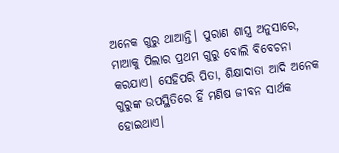ଅନେକ ଗୁରୁ ଥାଆନ୍ତି। ପୁରାଣ ଶାସ୍ତ୍ର ଅନୁସାରେ, ମାଆକୁ ପିଲାର ପ୍ରଥମ ଗୁରୁ ବୋଲି ବିବେଚନା କରଯାଏ। ସେହିପରି ପିତା, ଶିକ୍ଷାଦାତା ଆଦି ଅନେକ ଗୁରୁଙ୍କ ଉପସ୍ଥିତି‌ରେ ହିଁ ମଣିଷ ଜୀବନ ସାର୍ଥକ ହୋଇଥାଏ।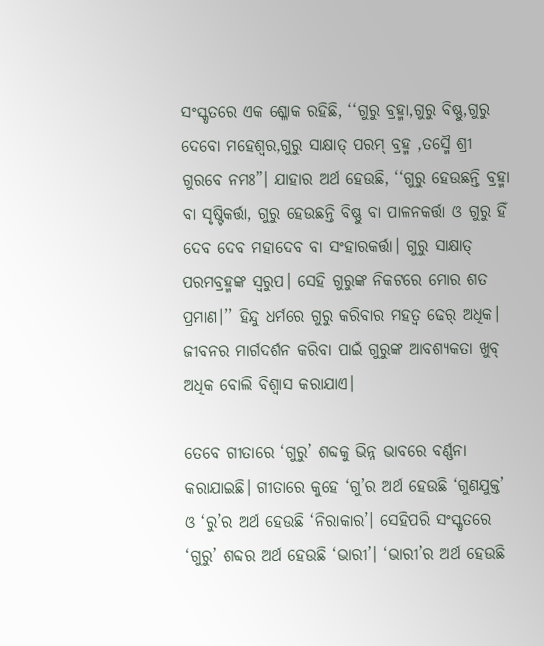ସଂସ୍କୃତରେ ଏକ ଶ୍ଳୋକ ରହିଛି, ‘‘ଗୁରୁ ବ୍ରହ୍ମା,ଗୁରୁ ବିଷ୍ଣୁ,ଗୁରୁ ଦେବୋ ମହେଶ୍ଵର,ଗୁରୁ ସାକ୍ଷାତ୍ ପରମ୍ ବ୍ରହ୍ମ ,ତସ୍ମୈ ଶ୍ରୀ ଗୁରବେ ନମଃ”। ଯାହାର ଅର୍ଥ ହେଉଛି, ‘‘ଗୁରୁ ହେଉଛନ୍ତି ବ୍ରହ୍ମା ବା ସୃଷ୍ଟିକର୍ତ୍ତା, ଗୁରୁ ହେଉଛନ୍ତି ବିଷ୍ଣୁ ବା ପାଳନକର୍ତ୍ତା ଓ ଗୁରୁ ହିଁ ଦେବ ଦେବ ମହାଦେବ ବା ସଂହାରକର୍ତ୍ତା। ଗୁରୁ ସାକ୍ଷାତ୍‌ ପରମବ୍ରହ୍ମଙ୍କ ସ୍ବରୁପ। ‌ସେହି ଗୁରୁଙ୍କ ନିକଟରେ ମୋର ଶତ ପ୍ରମାଣ।’’ ହିନ୍ଦୁ ଧର୍ମରେ ଗୁରୁ କରିବାର ମହତ୍ବ ଢେର୍‌ ଅଧିକ। ଜୀବନର ମାର୍ଗଦର୍ଶନ କରିବା ପାଇଁ ଗୁରୁଙ୍କ ଆବଶ୍ୟକତା ଖୁବ୍ ଅଧିକ ବୋଲି ବିଶ୍ବାସ କରାଯାଏ।

ତେବେ ଗୀତାରେ ‘ଗୁରୁ’ ଶବ୍ଦକୁ ଭିନ୍ନ ଭାବରେ ବର୍ଣ୍ଣନା କରାଯାଇଛି। ଗୀତାରେ କୁହେ ‘ଗୁ’ର ଅର୍ଥ ହେଉଛି ‘ଗୁଣଯୁକ୍ତ’ ଓ ‘ରୁ’ର ଅର୍ଥ ହେଉଛି ‘ନିରାକାର’। ସେହିପରି ସଂସ୍କୃତରେ ‘ଗୁରୁ’ ଶବ୍ଦର ଅର୍ଥ ହେଉଛି ‘ଭାରୀ’। ‘ଭାରୀ’ର ଅର୍ଥ ହେଉଛି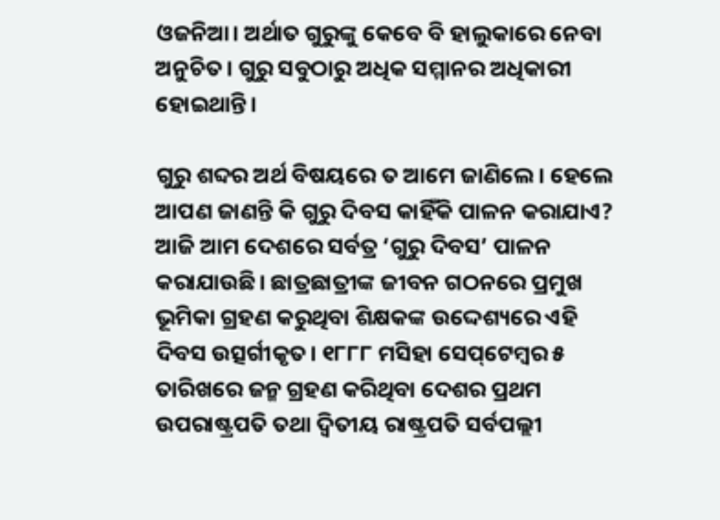ଓଜନିଆ। ଅର୍ଥାତ ଗୁରୁଙ୍କୁ କେବେ ବି ହାଲୁକାରେ ନେବା ଅନୁଚିତ। ଗୁରୁ ସବୁଠାରୁ ଅଧିକ ସମ୍ମାନର ଅଧିକାରୀ ହୋଇଥାନ୍ତି।

ଗୁରୁ ଶବ୍ଦର ଅର୍ଥ ବିଷୟରେ ତ ଆମେ ଜାଣିଲେ। ହେଲେ ଆପଣ ଜାଣନ୍ତି କି ଗୁରୁ ଦିବସ କାହିଁକି ପାଳନ କରାଯାଏ? ଆଜି ଆମ ଦେଶରେ ସର୍ବତ୍ର ‘ଗୁରୁ ଦିବସ’ ପାଳନ କରାଯାଉଛି। ଛାତ୍ରଛାତ୍ରୀଙ୍କ ଜୀବନ ଗଠନରେ ପ୍ରମୁଖ ଭୂମିକା ଗ୍ରହଣ କରୁଥିବା ଶିକ୍ଷକଙ୍କ ଉଦ୍ଦେଶ୍ୟରେ ଏହି ଦିବସ ଉତ୍ସର୍ଗୀକୃତ। ୧୮୮୮ ମସିହା ସେପ୍‌ଟେମ୍ବର ୫ ତାରିଖରେ ଜନ୍ମ ଗ୍ରହଣ କରିଥିବା ଦେଶର ପ୍ରଥମ ଉପରାଷ୍ଟ୍ରପତି ତଥା ଦ୍ବିତୀୟ ରାଷ୍ଟ୍ରପତି ସର୍ବପଲ୍ଲୀ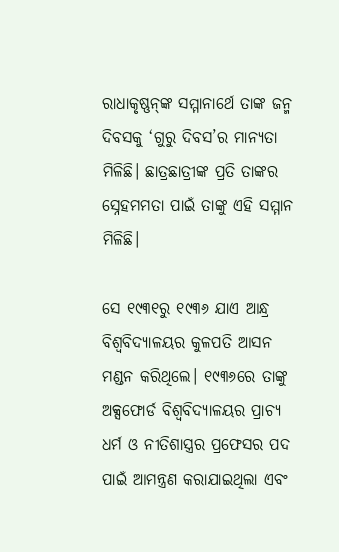ରାଧାକୃଷ୍ଣନ୍‌ଙ୍କ ସମ୍ମାନାର୍ଥେ ତାଙ୍କ ଜନ୍ମ ଦିବସକୁ ‘ଗୁରୁ ଦିବସ’ର ମାନ୍ୟତା ମିଳିଛି। ଛାତ୍ରଛାତ୍ରୀଙ୍କ ପ୍ରତି ତାଙ୍କର ସ୍ନେହମମତା ପାଇଁ ତାଙ୍କୁ ଏହି ସମ୍ମାନ ମିଳିଛି।

ସେ ୧୯୩୧ରୁ ୧୯୩୬ ଯାଏ ଆନ୍ଧ୍ର ବିଶ୍ବବିଦ୍ୟାଳୟର କୁଳପତି ଆସନ ମଣ୍ଡନ କରିଥିଲେ। ୧୯୩୬ରେ ତାଙ୍କୁ ଅକ୍ସଫୋର୍ଡ ବିଶ୍ବବିଦ୍ୟାଳୟର ପ୍ରାଚ୍ୟ ଧର୍ମ ଓ ନୀତିଶାସ୍ତ୍ରର ପ୍ରଫେସର ପଦ ପାଇଁ ଆମନ୍ତ୍ରଣ କରାଯାଇଥିଲା ଏବଂ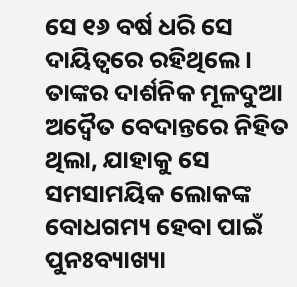ସେ ୧୬ ବର୍ଷ ଧରି ସେ ଦାୟିତ୍ବରେ ରହିଥିଲେ। ତାଙ୍କର ଦାର୍ଶନିକ ମୂଳଦୁଆ ଅଦ୍ବୈତ ବେଦାନ୍ତରେ ନିହିତ ଥିଲା, ଯାହାକୁ ସେ ସମସାମୟିକ ଲୋକଙ୍କ ବୋଧଗମ୍ୟ ହେବା ପାଇଁ ପୁନଃବ୍ୟାଖ୍ୟା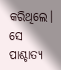କରିଥିଲେ। ସେ ପାଶ୍ଚାତ୍ୟ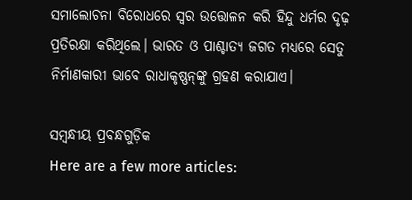ସମାଲୋଚନା ବିରୋଧରେ ସ୍ବର ଉତ୍ତୋଳନ କରି ହିନ୍ଦୁ ଧର୍ମର ଦୃଢ଼ ପ୍ରତିରକ୍ଷା କରିଥିଲେ। ଭାରତ ଓ ପାଶ୍ଚାତ୍ୟ ଜଗତ ମଧ୍ୟରେ ସେତୁ ନିର୍ମାଣକାରୀ ଭାବେ ରାଧାକୃଷ୍ଣନ୍‌ଙ୍କୁ ଗ୍ରହଣ କରାଯାଏ।

ସମ୍ବନ୍ଧୀୟ ପ୍ରବନ୍ଧଗୁଡ଼ିକ
Here are a few more articles: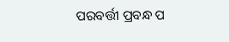ପରବର୍ତ୍ତୀ ପ୍ରବନ୍ଧ ପ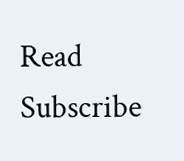Read
Subscribe